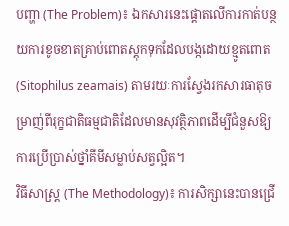បញ្ហា (The Problem)៖ ឯកសារនេះផ្តោតលើការកាត់បន្ថយការខូចខាតគ្រាប់ពោតស្តុកទុកដែលបង្កដោយខ្មូតពោត (Sitophilus zeamais) តាមរយៈការស្វែងរកសារធាតុចម្រាញ់ពីរុក្ខជាតិធម្មជាតិដែលមានសុវត្ថិភាពដើម្បីជំនួសឱ្យការប្រើប្រាស់ថ្នាំគីមីសម្លាប់សត្វល្អិត។
វិធីសាស្ត្រ (The Methodology)៖ ការសិក្សានេះបានជ្រើ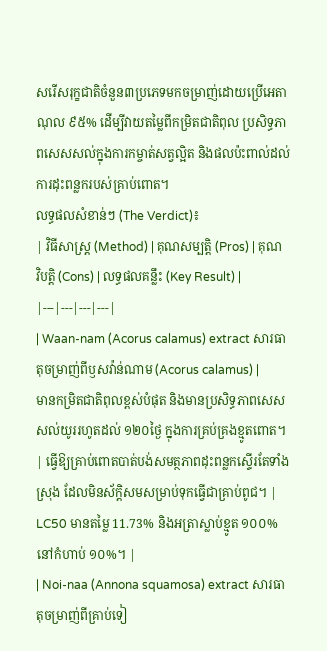សរើសរុក្ខជាតិចំនួន៣ប្រភេទមកចម្រាញ់ដោយប្រើអេតាណុល ៩៥% ដើម្បីវាយតម្លៃពីកម្រិតជាតិពុល ប្រសិទ្ធភាពសេសសល់ក្នុងការកម្ចាត់សត្វល្អិត និងផលប៉ះពាល់ដល់ការដុះពន្លករបស់គ្រាប់ពោត។
លទ្ធផលសំខាន់ៗ (The Verdict)៖
| វិធីសាស្ត្រ (Method) | គុណសម្បត្តិ (Pros) | គុណវិបត្តិ (Cons) | លទ្ធផលគន្លឹះ (Key Result) |
|---|---|---|---|
| Waan-nam (Acorus calamus) extract សារធាតុចម្រាញ់ពីឫសវ៉ាន់ណាម (Acorus calamus) |
មានកម្រិតជាតិពុលខ្ពស់បំផុត និងមានប្រសិទ្ធភាពសេសសល់យូររហូតដល់ ១២០ថ្ងៃ ក្នុងការគ្រប់គ្រងខ្មូតពោត។ | ធ្វើឱ្យគ្រាប់ពោតបាត់បង់សមត្ថភាពដុះពន្លកស្ទើរតែទាំងស្រុង ដែលមិនស័ក្តិសមសម្រាប់ទុកធ្វើជាគ្រាប់ពូជ។ | LC50 មានតម្លៃ 11.73% និងអត្រាស្លាប់ខ្មូត ១០០% នៅកំហាប់ ១០%។ |
| Noi-naa (Annona squamosa) extract សារធាតុចម្រាញ់ពីគ្រាប់ទៀ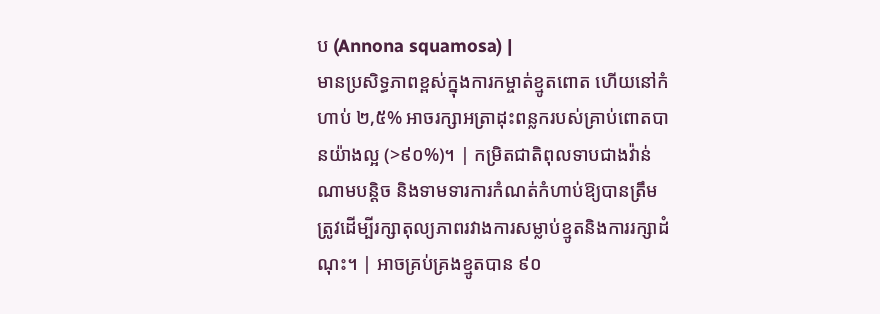ប (Annona squamosa) |
មានប្រសិទ្ធភាពខ្ពស់ក្នុងការកម្ចាត់ខ្មូតពោត ហើយនៅកំហាប់ ២,៥% អាចរក្សាអត្រាដុះពន្លករបស់គ្រាប់ពោតបានយ៉ាងល្អ (>៩០%)។ | កម្រិតជាតិពុលទាបជាងវ៉ាន់ណាមបន្តិច និងទាមទារការកំណត់កំហាប់ឱ្យបានត្រឹមត្រូវដើម្បីរក្សាតុល្យភាពរវាងការសម្លាប់ខ្មូតនិងការរក្សាដំណុះ។ | អាចគ្រប់គ្រងខ្មូតបាន ៩០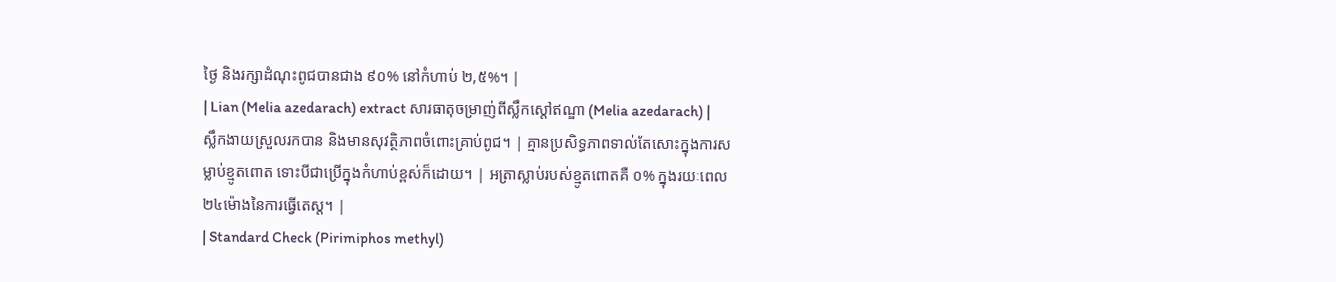ថ្ងៃ និងរក្សាដំណុះពូជបានជាង ៩០% នៅកំហាប់ ២,៥%។ |
| Lian (Melia azedarach) extract សារធាតុចម្រាញ់ពីស្លឹកស្តៅឥណ្ឌា (Melia azedarach) |
ស្លឹកងាយស្រួលរកបាន និងមានសុវត្ថិភាពចំពោះគ្រាប់ពូជ។ | គ្មានប្រសិទ្ធភាពទាល់តែសោះក្នុងការសម្លាប់ខ្មូតពោត ទោះបីជាប្រើក្នុងកំហាប់ខ្ពស់ក៏ដោយ។ | អត្រាស្លាប់របស់ខ្មូតពោតគឺ ០% ក្នុងរយៈពេល ២៤ម៉ោងនៃការធ្វើតេស្ត។ |
| Standard Check (Pirimiphos methyl)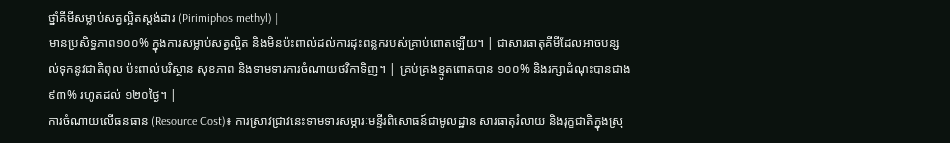ថ្នាំគីមីសម្លាប់សត្វល្អិតស្តង់ដារ (Pirimiphos methyl) |
មានប្រសិទ្ធភាព១០០% ក្នុងការសម្លាប់សត្វល្អិត និងមិនប៉ះពាល់ដល់ការដុះពន្លករបស់គ្រាប់ពោតឡើយ។ | ជាសារធាតុគីមីដែលអាចបន្សល់ទុកនូវជាតិពុល ប៉ះពាល់បរិស្ថាន សុខភាព និងទាមទារការចំណាយថវិកាទិញ។ | គ្រប់គ្រងខ្មូតពោតបាន ១០០% និងរក្សាដំណុះបានជាង ៩៣% រហូតដល់ ១២០ថ្ងៃ។ |
ការចំណាយលើធនធាន (Resource Cost)៖ ការស្រាវជ្រាវនេះទាមទារសម្ភារៈមន្ទីរពិសោធន៍ជាមូលដ្ឋាន សារធាតុរំលាយ និងរុក្ខជាតិក្នុងស្រុ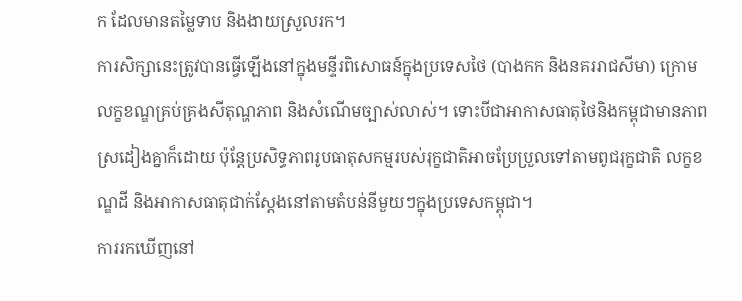ក ដែលមានតម្លៃទាប និងងាយស្រួលរក។
ការសិក្សានេះត្រូវបានធ្វើឡើងនៅក្នុងមន្ទីរពិសោធន៍ក្នុងប្រទេសថៃ (បាងកក និងនគររាជសីមា) ក្រោមលក្ខខណ្ឌគ្រប់គ្រងសីតុណ្ហភាព និងសំណើមច្បាស់លាស់។ ទោះបីជាអាកាសធាតុថៃនិងកម្ពុជាមានភាពស្រដៀងគ្នាក៏ដោយ ប៉ុន្តែប្រសិទ្ធភាពរូបធាតុសកម្មរបស់រុក្ខជាតិអាចប្រែប្រួលទៅតាមពូជរុក្ខជាតិ លក្ខខណ្ឌដី និងអាកាសធាតុជាក់ស្តែងនៅតាមតំបន់នីមួយៗក្នុងប្រទេសកម្ពុជា។
ការរកឃើញនៅ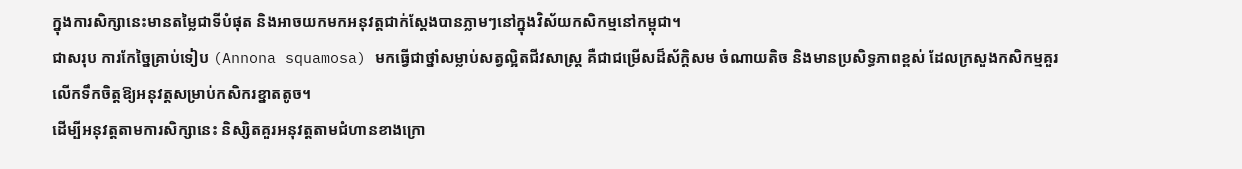ក្នុងការសិក្សានេះមានតម្លៃជាទីបំផុត និងអាចយកមកអនុវត្តជាក់ស្តែងបានភ្លាមៗនៅក្នុងវិស័យកសិកម្មនៅកម្ពុជា។
ជាសរុប ការកែច្នៃគ្រាប់ទៀប (Annona squamosa) មកធ្វើជាថ្នាំសម្លាប់សត្វល្អិតជីវសាស្ត្រ គឺជាជម្រើសដ៏ស័ក្តិសម ចំណាយតិច និងមានប្រសិទ្ធភាពខ្ពស់ ដែលក្រសួងកសិកម្មគួរលើកទឹកចិត្តឱ្យអនុវត្តសម្រាប់កសិករខ្នាតតូច។
ដើម្បីអនុវត្តតាមការសិក្សានេះ និស្សិតគួរអនុវត្តតាមជំហានខាងក្រោ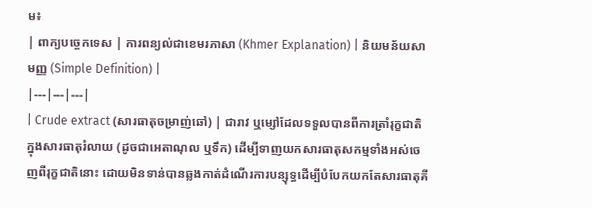ម៖
| ពាក្យបច្ចេកទេស | ការពន្យល់ជាខេមរភាសា (Khmer Explanation) | និយមន័យសាមញ្ញ (Simple Definition) |
|---|---|---|
| Crude extract (សារធាតុចម្រាញ់ឆៅ) | ជារាវ ឬម្សៅដែលទទួលបានពីការត្រាំរុក្ខជាតិក្នុងសារធាតុរំលាយ (ដូចជាអេតាណុល ឬទឹក) ដើម្បីទាញយកសារធាតុសកម្មទាំងអស់ចេញពីរុក្ខជាតិនោះ ដោយមិនទាន់បានឆ្លងកាត់ដំណើរការបន្សុទ្ធដើម្បីបំបែកយកតែសារធាតុគី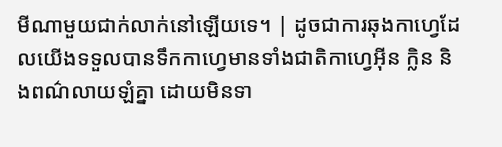មីណាមួយជាក់លាក់នៅឡើយទេ។ | ដូចជាការឆុងកាហ្វេដែលយើងទទួលបានទឹកកាហ្វេមានទាំងជាតិកាហ្វេអ៊ីន ក្លិន និងពណ៌លាយឡំគ្នា ដោយមិនទា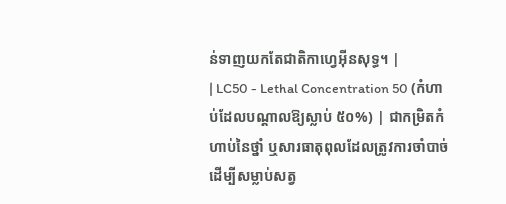ន់ទាញយកតែជាតិកាហ្វេអ៊ីនសុទ្ធ។ |
| LC50 - Lethal Concentration 50 (កំហាប់ដែលបណ្តាលឱ្យស្លាប់ ៥០%) | ជាកម្រិតកំហាប់នៃថ្នាំ ឬសារធាតុពុលដែលត្រូវការចាំបាច់ដើម្បីសម្លាប់សត្វ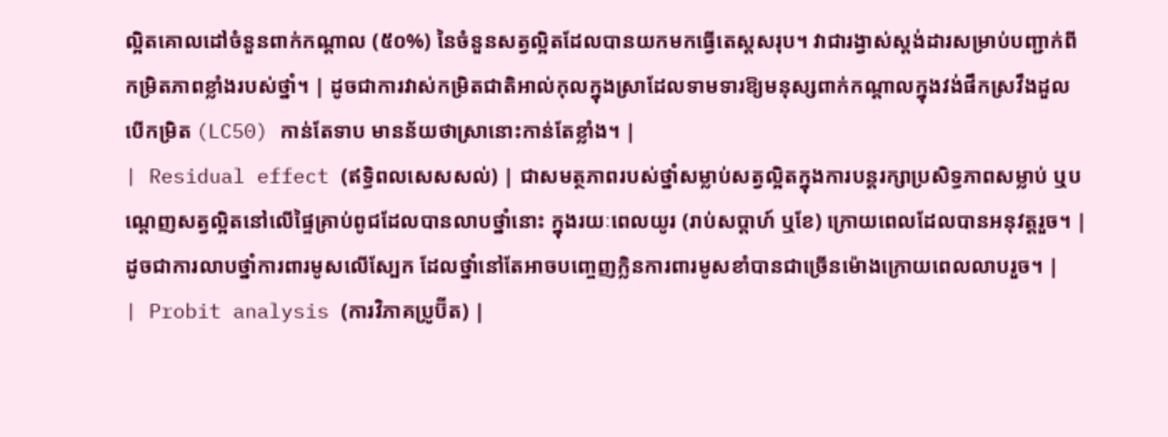ល្អិតគោលដៅចំនួនពាក់កណ្តាល (៥០%) នៃចំនួនសត្វល្អិតដែលបានយកមកធ្វើតេស្តសរុប។ វាជារង្វាស់ស្តង់ដារសម្រាប់បញ្ជាក់ពីកម្រិតភាពខ្លាំងរបស់ថ្នាំ។ | ដូចជាការវាស់កម្រិតជាតិអាល់កុលក្នុងស្រាដែលទាមទារឱ្យមនុស្សពាក់កណ្តាលក្នុងវង់ផឹកស្រវឹងដួល បើកម្រិត (LC50) កាន់តែទាប មានន័យថាស្រានោះកាន់តែខ្លាំង។ |
| Residual effect (ឥទ្ធិពលសេសសល់) | ជាសមត្ថភាពរបស់ថ្នាំសម្លាប់សត្វល្អិតក្នុងការបន្តរក្សាប្រសិទ្ធភាពសម្លាប់ ឬបណ្តេញសត្វល្អិតនៅលើផ្ទៃគ្រាប់ពូជដែលបានលាបថ្នាំនោះ ក្នុងរយៈពេលយូរ (រាប់សប្តាហ៍ ឬខែ) ក្រោយពេលដែលបានអនុវត្តរួច។ | ដូចជាការលាបថ្នាំការពារមូសលើស្បែក ដែលថ្នាំនៅតែអាចបញ្ចេញក្លិនការពារមូសខាំបានជាច្រើនម៉ោងក្រោយពេលលាបរួច។ |
| Probit analysis (ការវិភាគប្រូប៊ីត) |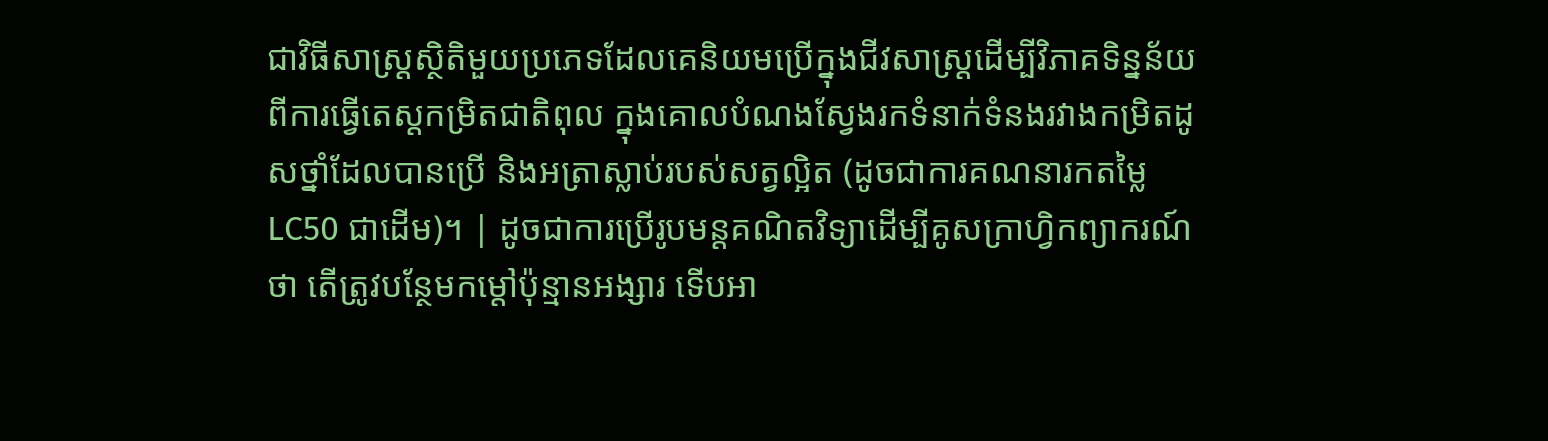ជាវិធីសាស្ត្រស្ថិតិមួយប្រភេទដែលគេនិយមប្រើក្នុងជីវសាស្ត្រដើម្បីវិភាគទិន្នន័យពីការធ្វើតេស្តកម្រិតជាតិពុល ក្នុងគោលបំណងស្វែងរកទំនាក់ទំនងរវាងកម្រិតដូសថ្នាំដែលបានប្រើ និងអត្រាស្លាប់របស់សត្វល្អិត (ដូចជាការគណនារកតម្លៃ LC50 ជាដើម)។ | ដូចជាការប្រើរូបមន្តគណិតវិទ្យាដើម្បីគូសក្រាហ្វិកព្យាករណ៍ថា តើត្រូវបន្ថែមកម្តៅប៉ុន្មានអង្សារ ទើបអា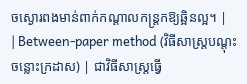ចស្ងោរពងមាន់ពាក់កណ្តាលកន្ត្រកឱ្យឆ្អិនល្អ។ |
| Between-paper method (វិធីសាស្ត្របណ្តុះចន្លោះក្រដាស) | ជាវិធីសាស្ត្រធ្វើ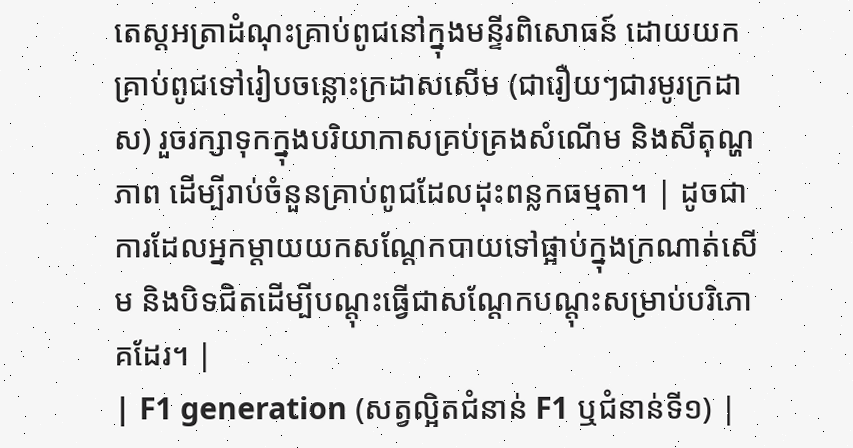តេស្តអត្រាដំណុះគ្រាប់ពូជនៅក្នុងមន្ទីរពិសោធន៍ ដោយយកគ្រាប់ពូជទៅរៀបចន្លោះក្រដាសសើម (ជារឿយៗជារមូរក្រដាស) រួចរក្សាទុកក្នុងបរិយាកាសគ្រប់គ្រងសំណើម និងសីតុណ្ហភាព ដើម្បីរាប់ចំនួនគ្រាប់ពូជដែលដុះពន្លកធម្មតា។ | ដូចជាការដែលអ្នកម្តាយយកសណ្តែកបាយទៅផ្អាប់ក្នុងក្រណាត់សើម និងបិទជិតដើម្បីបណ្តុះធ្វើជាសណ្តែកបណ្តុះសម្រាប់បរិភោគដែរ។ |
| F1 generation (សត្វល្អិតជំនាន់ F1 ឬជំនាន់ទី១) |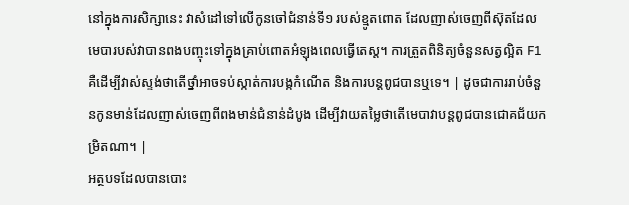នៅក្នុងការសិក្សានេះ វាសំដៅទៅលើកូនចៅជំនាន់ទី១ របស់ខ្មូតពោត ដែលញាស់ចេញពីស៊ុតដែលមេបារបស់វាបានពងបញ្ចុះទៅក្នុងគ្រាប់ពោតអំឡុងពេលធ្វើតេស្ត។ ការត្រួតពិនិត្យចំនួនសត្វល្អិត F1 គឺដើម្បីវាស់ស្ទង់ថាតើថ្នាំអាចទប់ស្កាត់ការបង្កកំណើត និងការបន្តពូជបានឬទេ។ | ដូចជាការរាប់ចំនួនកូនមាន់ដែលញាស់ចេញពីពងមាន់ជំនាន់ដំបូង ដើម្បីវាយតម្លៃថាតើមេបាវាបន្តពូជបានជោគជ័យកម្រិតណា។ |
អត្ថបទដែលបានបោះ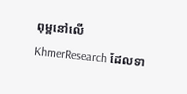ពុម្ពនៅលើ KhmerResearch ដែលទា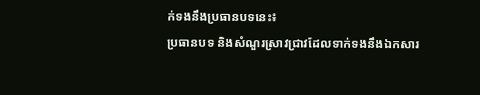ក់ទងនឹងប្រធានបទនេះ៖
ប្រធានបទ និងសំណួរស្រាវជ្រាវដែលទាក់ទងនឹងឯកសារ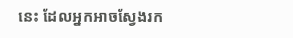នេះ ដែលអ្នកអាចស្វែងរក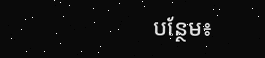បន្ថែម៖